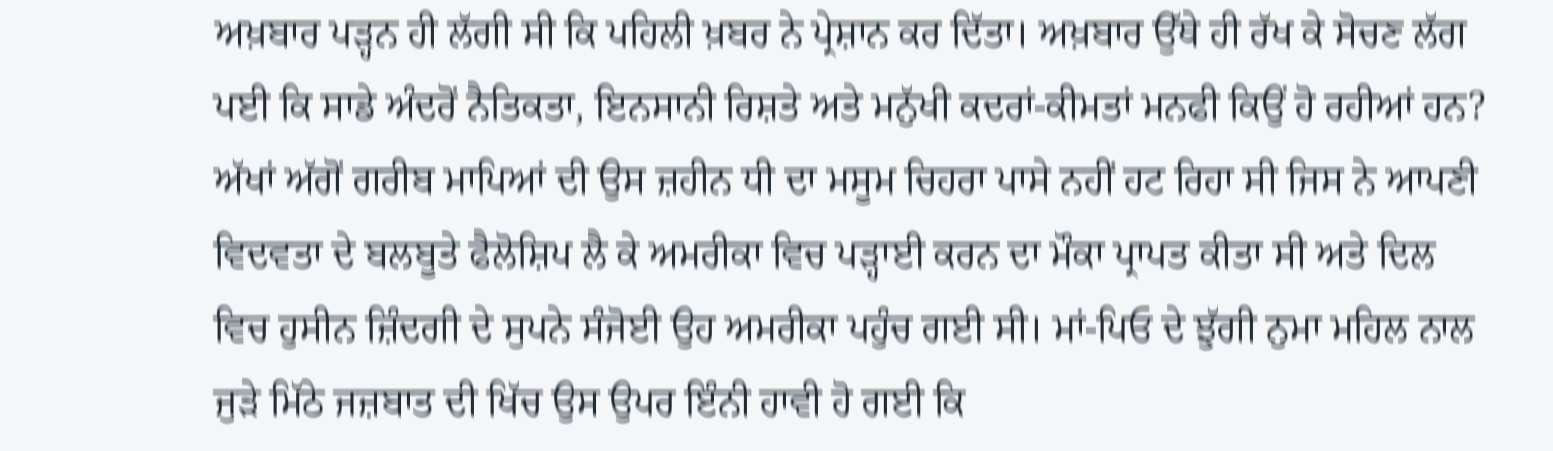ਅਖ਼ਬਾਰ ਪੜ੍ਹਨ ਹੀ ਲੱਗੀ ਸੀ ਕਿ ਪਹਿਲੀ ਖ਼ਬਰ ਨੇ ਪ੍ਰੇਸ਼ਾਨ ਕਰ ਦਿੱਤਾ। ਅਖ਼ਬਾਰ ਉੱਥੇ ਹੀ ਰੱਖ ਕੇ ਸੋਚਣ ਲੱਗ ਪਈ ਕਿ ਸਾਡੇ ਅੰਦਰੋਂ ਨੈਤਿਕਤਾ, ਇਨਸਾਨੀ ਰਿਸ਼ਤੇ ਅਤੇ ਮਨੁੱਖੀ ਕਦਰਾਂ-ਕੀਮਤਾਂ ਮਨਫੀ ਕਿਉਂ ਹੋ ਰਹੀਆਂ ਹਨ? ਅੱਖਾਂ ਅੱਗੋਂ ਗਰੀਬ ਮਾਪਿਆਂ ਦੀ ਉਸ ਜ਼ਹੀਨ ਧੀ ਦਾ ਮਸੂਮ ਚਿਹਰਾ ਪਾਸੇ ਨਹੀਂ ਹਟ ਰਿਹਾ ਸੀ ਜਿਸ ਨੇ ਆਪਣੀ ਵਿਦਵਤਾ ਦੇ ਬਲਬੂਤੇ ਫੈਲੋਸ਼ਿਪ ਲੈ ਕੇ ਅਮਰੀਕਾ ਵਿਚ ਪੜ੍ਹਾਈ ਕਰਨ ਦਾ ਮੌਕਾ ਪ੍ਰਾਪਤ ਕੀਤਾ ਸੀ ਅਤੇ ਦਿਲ ਵਿਚ ਹੁਸੀਨ ਜ਼ਿੰਦਗੀ ਦੇ ਸੁਪਨੇ ਸੰਜੋਈ ਉਹ ਅਮਰੀਕਾ ਪਹੁੰਚ ਗਈ ਸੀ। ਮਾਂ-ਪਿਓ ਦੇ ਝੁੱਗੀ ਨੁਮਾ ਮਹਿਲ ਨਾਲ ਜੁੜੇ ਮਿੱਠੇ ਜਜ਼ਬਾਤ ਦੀ ਖਿੱਚ ਉਸ ਉਪਰ ਇੰਨੀ ਹਾਵੀ ਹੋ ਗਈ ਕਿ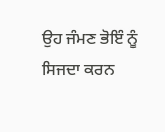ਉਹ ਜੰਮਣ ਭੋਇੰ ਨੂੰ ਸਿਜਦਾ ਕਰਨ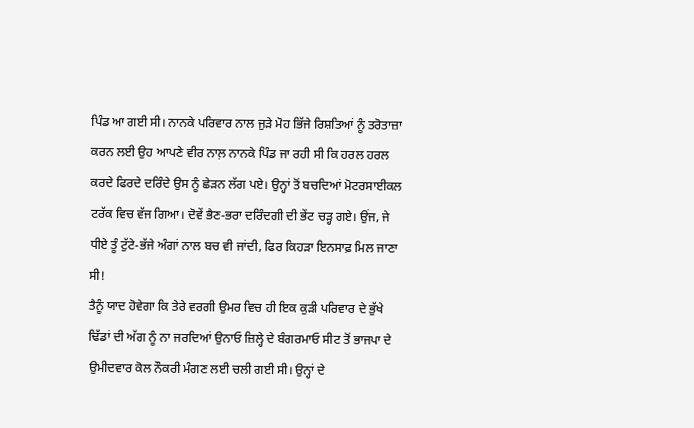ਪਿੰਡ ਆ ਗਈ ਸੀ। ਨਾਨਕੇ ਪਰਿਵਾਰ ਨਾਲ ਜੁੜੇ ਮੋਹ ਭਿੱਜੇ ਰਿਸ਼ਤਿਆਂ ਨੂੰ ਤਰੋਤਾਜ਼ਾ ਕਰਨ ਲਈ ਉਹ ਆਪਣੇ ਵੀਰ ਨਾਲ਼ ਨਾਨਕੇ ਪਿੰਡ ਜਾ ਰਹੀ ਸੀ ਕਿ ਹਰਲ ਹਰਲ ਕਰਦੇ ਫਿਰਦੇ ਦਰਿੰਦੇ ਉਸ ਨੂੰ ਛੇੜਨ ਲੱਗ ਪਏ। ਉਨ੍ਹਾਂ ਤੋਂ ਬਚਦਿਆਂ ਮੋਟਰਸਾਈਕਲ ਟਰੱਕ ਵਿਚ ਵੱਜ ਗਿਆ। ਦੋਵੇਂ ਭੈਣ-ਭਰਾ ਦਰਿੰਦਗੀ ਦੀ ਭੇਂਟ ਚੜ੍ਹ ਗਏ। ਉਂਜ, ਜੇ ਧੀਏ ਤੂੰ ਟੁੱਟੇ-ਭੱਜੇ ਅੰਗਾਂ ਨਾਲ ਬਚ ਵੀ ਜਾਂਦੀ, ਫਿਰ ਕਿਹੜਾ ਇਨਸਾਫ਼ ਮਿਲ ਜਾਣਾ ਸੀ!
ਤੈਨੂੰ ਯਾਦ ਹੋਵੇਗਾ ਕਿ ਤੇਰੇ ਵਰਗੀ ਉਮਰ ਵਿਚ ਹੀ ਇਕ ਕੁੜੀ ਪਰਿਵਾਰ ਦੇ ਭੁੱਖੇ ਢਿੱਡਾਂ ਦੀ ਅੱਗ ਨੂੰ ਨਾ ਜਰਦਿਆਂ ਉਨਾਓ ਜ਼ਿਲ੍ਹੇ ਦੇ ਬੰਗਰਮਾਓ ਸੀਟ ਤੋਂ ਭਾਜਪਾ ਦੇ ਉਮੀਦਵਾਰ ਕੋਲ ਨੌਕਰੀ ਮੰਗਣ ਲਈ ਚਲੀ ਗਈ ਸੀ। ਉਨ੍ਹਾਂ ਦੇ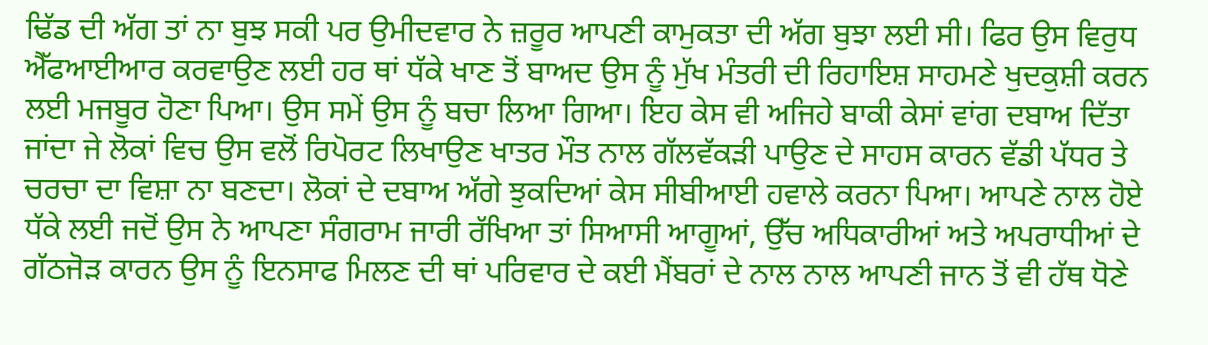ਢਿੱਡ ਦੀ ਅੱਗ ਤਾਂ ਨਾ ਬੁਝ ਸਕੀ ਪਰ ਉਮੀਦਵਾਰ ਨੇ ਜ਼ਰੂਰ ਆਪਣੀ ਕਾਮੁਕਤਾ ਦੀ ਅੱਗ ਬੁਝਾ ਲਈ ਸੀ। ਫਿਰ ਉਸ ਵਿਰੁਧ ਐੱਫਆਈਆਰ ਕਰਵਾਉਣ ਲਈ ਹਰ ਥਾਂ ਧੱਕੇ ਖਾਣ ਤੋਂ ਬਾਅਦ ਉਸ ਨੂੰ ਮੁੱਖ ਮੰਤਰੀ ਦੀ ਰਿਹਾਇਸ਼ ਸਾਹਮਣੇ ਖੁਦਕੁਸ਼ੀ ਕਰਨ ਲਈ ਮਜਬੂਰ ਹੋਣਾ ਪਿਆ। ਉਸ ਸਮੇਂ ਉਸ ਨੂੰ ਬਚਾ ਲਿਆ ਗਿਆ। ਇਹ ਕੇਸ ਵੀ ਅਜਿਹੇ ਬਾਕੀ ਕੇਸਾਂ ਵਾਂਗ ਦਬਾਅ ਦਿੱਤਾ ਜਾਂਦਾ ਜੇ ਲੋਕਾਂ ਵਿਚ ਉਸ ਵਲੋਂ ਰਿਪੋਰਟ ਲਿਖਾਉਣ ਖਾਤਰ ਮੌਤ ਨਾਲ ਗੱਲਵੱਕੜੀ ਪਾਉਣ ਦੇ ਸਾਹਸ ਕਾਰਨ ਵੱਡੀ ਪੱਧਰ ਤੇ ਚਰਚਾ ਦਾ ਵਿਸ਼ਾ ਨਾ ਬਣਦਾ। ਲੋਕਾਂ ਦੇ ਦਬਾਅ ਅੱਗੇ ਝੁਕਦਿਆਂ ਕੇਸ ਸੀਬੀਆਈ ਹਵਾਲੇ ਕਰਨਾ ਪਿਆ। ਆਪਣੇ ਨਾਲ ਹੋਏ ਧੱਕੇ ਲਈ ਜਦੋਂ ਉਸ ਨੇ ਆਪਣਾ ਸੰਗਰਾਮ ਜਾਰੀ ਰੱਖਿਆ ਤਾਂ ਸਿਆਸੀ ਆਗੂਆਂ, ਉੱਚ ਅਧਿਕਾਰੀਆਂ ਅਤੇ ਅਪਰਾਧੀਆਂ ਦੇ ਗੱਠਜੋੜ ਕਾਰਨ ਉਸ ਨੂੰ ਇਨਸਾਫ ਮਿਲਣ ਦੀ ਥਾਂ ਪਰਿਵਾਰ ਦੇ ਕਈ ਮੈਂਬਰਾਂ ਦੇ ਨਾਲ ਨਾਲ ਆਪਣੀ ਜਾਨ ਤੋਂ ਵੀ ਹੱਥ ਧੋਣੇ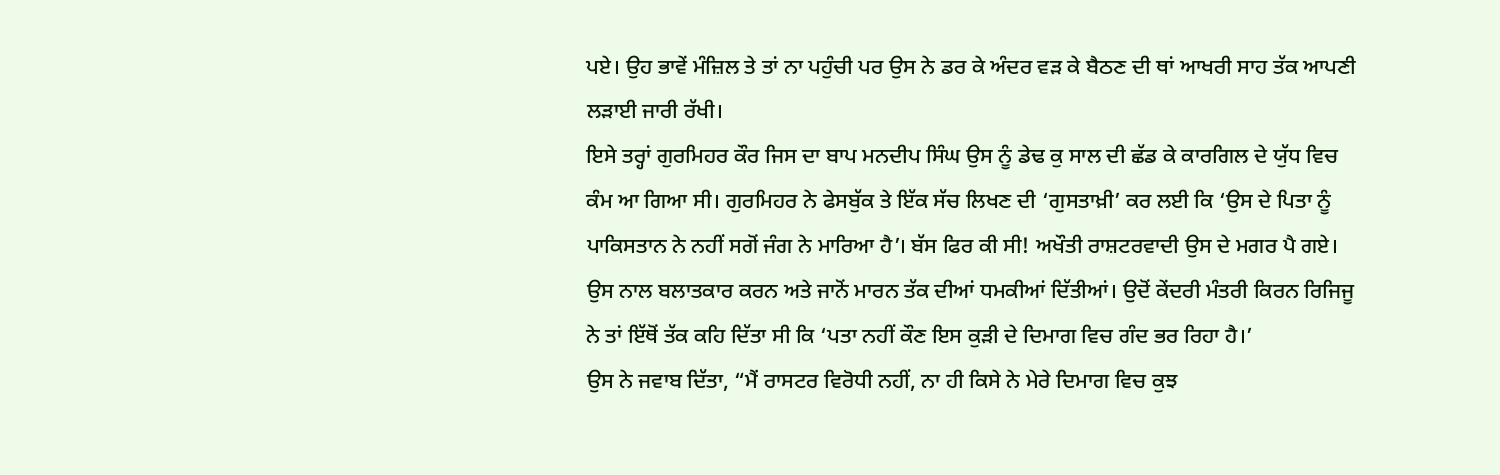ਪਏ। ਉਹ ਭਾਵੇਂ ਮੰਜ਼ਿਲ ਤੇ ਤਾਂ ਨਾ ਪਹੁੰਚੀ ਪਰ ਉਸ ਨੇ ਡਰ ਕੇ ਅੰਦਰ ਵੜ ਕੇ ਬੈਠਣ ਦੀ ਥਾਂ ਆਖਰੀ ਸਾਹ ਤੱਕ ਆਪਣੀ ਲੜਾਈ ਜਾਰੀ ਰੱਖੀ।
ਇਸੇ ਤਰ੍ਹਾਂ ਗੁਰਮਿਹਰ ਕੌਰ ਜਿਸ ਦਾ ਬਾਪ ਮਨਦੀਪ ਸਿੰਘ ਉਸ ਨੂੰ ਡੇਢ ਕੁ ਸਾਲ ਦੀ ਛੱਡ ਕੇ ਕਾਰਗਿਲ ਦੇ ਯੁੱਧ ਵਿਚ ਕੰਮ ਆ ਗਿਆ ਸੀ। ਗੁਰਮਿਹਰ ਨੇ ਫੇਸਬੁੱਕ ਤੇ ਇੱਕ ਸੱਚ ਲਿਖਣ ਦੀ ‘ਗੁਸਤਾਖ਼ੀ’ ਕਰ ਲਈ ਕਿ ‘ਉਸ ਦੇ ਪਿਤਾ ਨੂੰ ਪਾਕਿਸਤਾਨ ਨੇ ਨਹੀਂ ਸਗੋਂ ਜੰਗ ਨੇ ਮਾਰਿਆ ਹੈ’। ਬੱਸ ਫਿਰ ਕੀ ਸੀ! ਅਖੌਤੀ ਰਾਸ਼ਟਰਵਾਦੀ ਉਸ ਦੇ ਮਗਰ ਪੈ ਗਏ। ਉਸ ਨਾਲ ਬਲਾਤਕਾਰ ਕਰਨ ਅਤੇ ਜਾਨੋਂ ਮਾਰਨ ਤੱਕ ਦੀਆਂ ਧਮਕੀਆਂ ਦਿੱਤੀਆਂ। ਉਦੋਂ ਕੇਂਦਰੀ ਮੰਤਰੀ ਕਿਰਨ ਰਿਜਿਜੂ ਨੇ ਤਾਂ ਇੱਥੋਂ ਤੱਕ ਕਹਿ ਦਿੱਤਾ ਸੀ ਕਿ ‘ਪਤਾ ਨਹੀਂ ਕੌਣ ਇਸ ਕੁੜੀ ਦੇ ਦਿਮਾਗ ਵਿਚ ਗੰਦ ਭਰ ਰਿਹਾ ਹੈ।’
ਉਸ ਨੇ ਜਵਾਬ ਦਿੱਤਾ, “ਮੈਂ ਰਾਸਟਰ ਵਿਰੋਧੀ ਨਹੀਂ, ਨਾ ਹੀ ਕਿਸੇ ਨੇ ਮੇਰੇ ਦਿਮਾਗ ਵਿਚ ਕੁਝ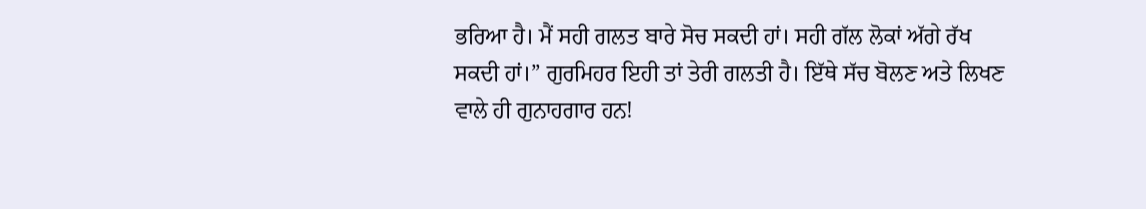ਭਰਿਆ ਹੈ। ਮੈਂ ਸਹੀ ਗਲਤ ਬਾਰੇ ਸੋਚ ਸਕਦੀ ਹਾਂ। ਸਹੀ ਗੱਲ ਲੋਕਾਂ ਅੱਗੇ ਰੱਖ ਸਕਦੀ ਹਾਂ।” ਗੁਰਮਿਹਰ ਇਹੀ ਤਾਂ ਤੇਰੀ ਗਲਤੀ ਹੈ। ਇੱਥੇ ਸੱਚ ਬੋਲਣ ਅਤੇ ਲਿਖਣ ਵਾਲੇ ਹੀ ਗੁਨਾਹਗਾਰ ਹਨ!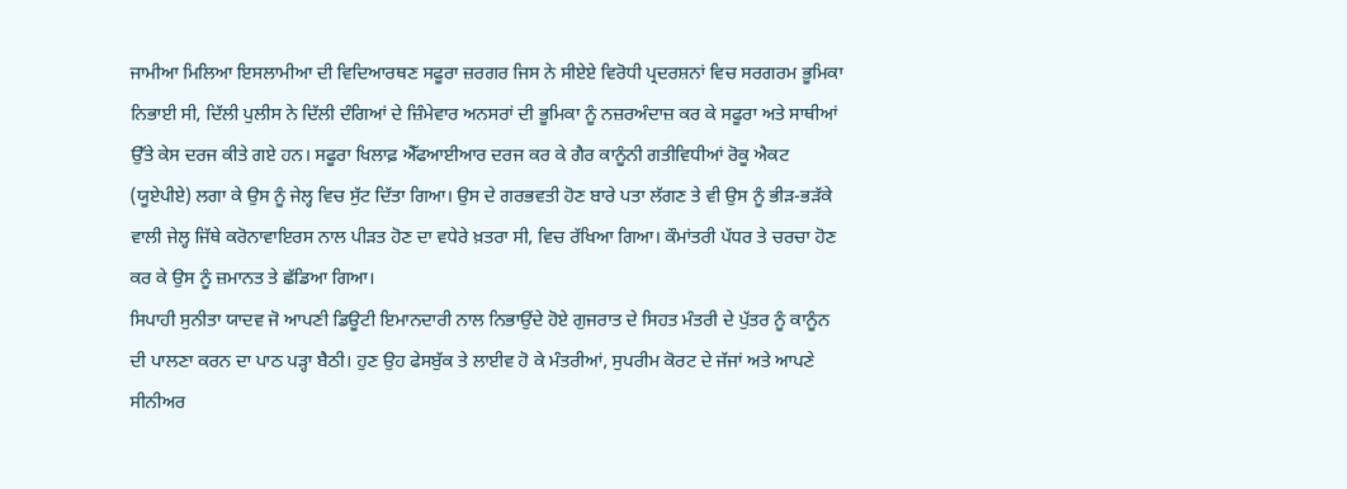ਜਾਮੀਆ ਮਿਲਿਆ ਇਸਲਾਮੀਆ ਦੀ ਵਿਦਿਆਰਥਣ ਸਫੂਰਾ ਜ਼ਰਗਰ ਜਿਸ ਨੇ ਸੀਏਏ ਵਿਰੋਧੀ ਪ੍ਰਦਰਸ਼ਨਾਂ ਵਿਚ ਸਰਗਰਮ ਭੂਮਿਕਾ ਨਿਭਾਈ ਸੀ, ਦਿੱਲੀ ਪੁਲੀਸ ਨੇ ਦਿੱਲੀ ਦੰਗਿਆਂ ਦੇ ਜ਼ਿੰਮੇਵਾਰ ਅਨਸਰਾਂ ਦੀ ਭੂਮਿਕਾ ਨੂੰ ਨਜ਼ਰਅੰਦਾਜ਼ ਕਰ ਕੇ ਸਫੂਰਾ ਅਤੇ ਸਾਥੀਆਂ ਉੱਤੇ ਕੇਸ ਦਰਜ ਕੀਤੇ ਗਏ ਹਨ। ਸਫੂਰਾ ਖਿਲਾਫ਼ ਐੱਫਆਈਆਰ ਦਰਜ ਕਰ ਕੇ ਗੈਰ ਕਾਨੂੰਨੀ ਗਤੀਵਿਧੀਆਂ ਰੋਕੂ ਐਕਟ (ਯੂਏਪੀਏ) ਲਗਾ ਕੇ ਉਸ ਨੂੰ ਜੇਲ੍ਹ ਵਿਚ ਸੁੱਟ ਦਿੱਤਾ ਗਿਆ। ਉਸ ਦੇ ਗਰਭਵਤੀ ਹੋਣ ਬਾਰੇ ਪਤਾ ਲੱਗਣ ਤੇ ਵੀ ਉਸ ਨੂੰ ਭੀੜ-ਭੜੱਕੇ ਵਾਲੀ ਜੇਲ੍ਹ ਜਿੱਥੇ ਕਰੋਨਾਵਾਇਰਸ ਨਾਲ ਪੀੜਤ ਹੋਣ ਦਾ ਵਧੇਰੇ ਖ਼ਤਰਾ ਸੀ, ਵਿਚ ਰੱਖਿਆ ਗਿਆ। ਕੌਮਾਂਤਰੀ ਪੱਧਰ ਤੇ ਚਰਚਾ ਹੋਣ ਕਰ ਕੇ ਉਸ ਨੂੰ ਜ਼ਮਾਨਤ ਤੇ ਛੱਡਿਆ ਗਿਆ।
ਸਿਪਾਹੀ ਸੁਨੀਤਾ ਯਾਦਵ ਜੋ ਆਪਣੀ ਡਿਊਟੀ ਇਮਾਨਦਾਰੀ ਨਾਲ ਨਿਭਾਉਂਦੇ ਹੋਏ ਗੁਜਰਾਤ ਦੇ ਸਿਹਤ ਮੰਤਰੀ ਦੇ ਪੁੱਤਰ ਨੂੰ ਕਾਨੂੰਨ ਦੀ ਪਾਲਣਾ ਕਰਨ ਦਾ ਪਾਠ ਪੜ੍ਹਾ ਬੈਠੀ। ਹੁਣ ਉਹ ਫੇਸਬੁੱਕ ਤੇ ਲਾਈਵ ਹੋ ਕੇ ਮੰਤਰੀਆਂ, ਸੁਪਰੀਮ ਕੋਰਟ ਦੇ ਜੱਜਾਂ ਅਤੇ ਆਪਣੇ ਸੀਨੀਅਰ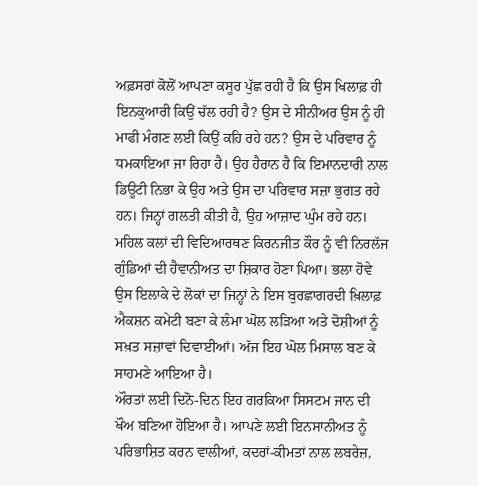ਅਫ਼ਸਰਾਂ ਕੋਲੋਂ ਆਪਣਾ ਕਸੂਰ ਪੁੱਛ ਰਹੀ ਹੈ ਕਿ ਉਸ ਖਿਲਾਫ਼ ਹੀ ਇਨਕੁਆਰੀ ਕਿਉਂ ਚੱਲ ਰਹੀ ਹੈ? ਉਸ ਦੇ ਸੀਨੀਅਰ ਉਸ ਨੂੰ ਹੀ ਮਾਫੀ ਮੰਗਣ ਲਈ ਕਿਉਂ ਕਹਿ ਰਹੇ ਹਨ? ਉਸ ਦੇ ਪਰਿਵਾਰ ਨੂੰ ਧਮਕਾਇਆ ਜਾ ਰਿਹਾ ਹੈ। ਉਹ ਹੈਰਾਨ ਹੈ ਕਿ ਇਮਾਨਦਾਰੀ ਨਾਲ ਡਿਊਟੀ ਨਿਭਾ ਕੇ ਉਹ ਅਤੇ ਉਸ ਦਾ ਪਰਿਵਾਰ ਸਜ਼ਾ ਭੁਗਤ ਰਹੇ ਹਨ। ਜਿਨ੍ਹਾਂ ਗਲਤੀ ਕੀਤੀ ਹੈ, ਉਹ ਆਜ਼ਾਦ ਘੁੰਮ ਰਹੇ ਹਨ।
ਮਹਿਲ ਕਲਾਂ ਦੀ ਵਿਦਿਆਰਥਣ ਕਿਰਨਜੀਤ ਕੌਰ ਨੂੰ ਵੀ ਨਿਰਲੱਜ ਗੁੰਡਿਆਂ ਦੀ ਹੈਵਾਨੀਅਤ ਦਾ ਸ਼ਿਕਾਰ ਹੋਣਾ ਪਿਆ। ਭਲਾ ਹੋਵੇ ਉਸ ਇਲਾਕੇ ਦੇ ਲੋਕਾਂ ਦਾ ਜਿਨ੍ਹਾਂ ਨੇ ਇਸ ਬੁਰਛਾਗਰਦੀ ਖ਼ਿਲਾਫ਼ ਐਕਸ਼ਨ ਕਮੇਟੀ ਬਣਾ ਕੇ ਲੰਮਾ ਘੋਲ ਲੜਿਆ ਅਤੇ ਦੋਸ਼ੀਆਂ ਨੂੰ ਸਖ਼ਤ ਸਜ਼ਾਵਾਂ ਦਿਵਾਈਆਂ। ਅੱਜ ਇਹ ਘੋਲ ਮਿਸਾਲ ਬਣ ਕੇ ਸਾਹਮਣੇ ਆਇਆ ਹੈ।
ਔਰਤਾਂ ਲਈ ਦਿਨੋ-ਦਿਨ ਇਹ ਗਰਕਿਆ ਸਿਸਟਮ ਜਾਨ ਦੀ ਖੌਅ ਬਣਿਆ ਹੋਇਆ ਹੈ। ਆਪਣੇ ਲਈ ਇਨਸਾਨੀਅਤ ਨੂੰ ਪਰਿਭਾਸ਼ਿਤ ਕਰਨ ਵਾਲੀਆਂ, ਕਦਰਾਂ-ਕੀਮਤਾਂ ਨਾਲ ਲਬਰੇਜ਼,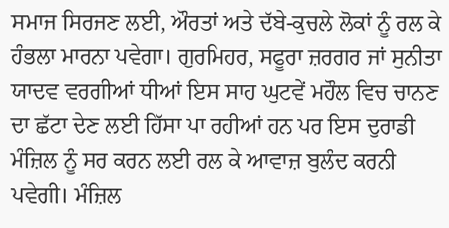ਸਮਾਜ ਸਿਰਜਣ ਲਈ, ਔਰਤਾਂ ਅਤੇ ਦੱਬੇ-ਕੁਚਲੇ ਲੋਕਾਂ ਨੂੰ ਰਲ ਕੇ ਹੰਭਲਾ ਮਾਰਨਾ ਪਵੇਗਾ। ਗੁਰਮਿਹਰ, ਸਫੂਰਾ ਜ਼ਰਗਰ ਜਾਂ ਸੁਨੀਤਾ ਯਾਦਵ ਵਰਗੀਆਂ ਧੀਆਂ ਇਸ ਸਾਹ ਘੁਟਵੇਂ ਮਹੌਲ ਵਿਚ ਚਾਨਣ ਦਾ ਛੱਟਾ ਦੇਣ ਲਈ ਹਿੱਸਾ ਪਾ ਰਹੀਆਂ ਹਨ ਪਰ ਇਸ ਦੁਰਾਡੀ ਮੰਜ਼ਿਲ ਨੂੰ ਸਰ ਕਰਨ ਲਈ ਰਲ ਕੇ ਆਵਾਜ਼ ਬੁਲੰਦ ਕਰਨੀ ਪਵੇਗੀ। ਮੰਜ਼ਿਲ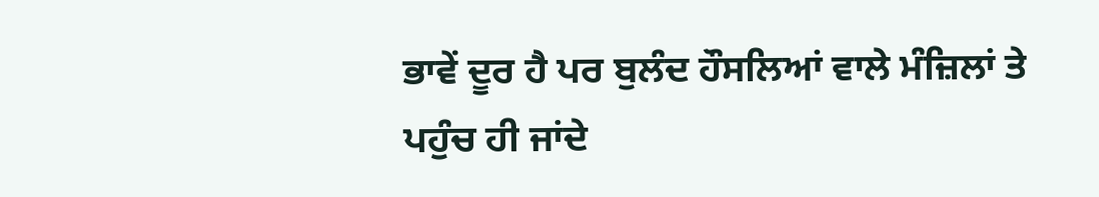ਭਾਵੇਂ ਦੂਰ ਹੈ ਪਰ ਬੁਲੰਦ ਹੌਸਲਿਆਂ ਵਾਲੇ ਮੰਜ਼ਿਲਾਂ ਤੇ ਪਹੁੰਚ ਹੀ ਜਾਂਦੇ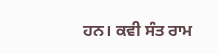ਹਨ। ਕਵੀ ਸੰਤ ਰਾਮ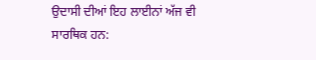ਉਦਾਸੀ ਦੀਆਂ ਇਹ ਲਾਈਨਾਂ ਅੱਜ ਵੀ ਸਾਰਥਿਕ ਹਨ: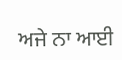ਅਜੇ ਨਾ ਆਈ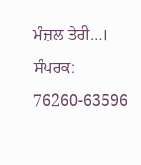ਮੰਜ਼ਲ ਤੇਰੀ…।
ਸੰਪਰਕ: 76260-63596